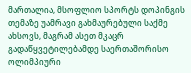მართალია, მსოფლიო სპორტს დოპინგის თემაზე უამრავი გახმაურებული საქმე ახსოვს, მაგრამ ასეთ მკაცრ გადაწყვეტილებამდე საერთაშორისო ოლიმპიური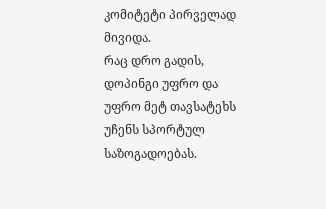კომიტეტი პირველად მივიდა.
რაც დრო გადის, დოპინგი უფრო და უფრო მეტ თავსატეხს უჩენს სპორტულ საზოგადოებას.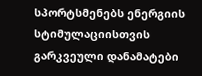სპორტსმენებს ენერგიის სტიმულაციისთვის გარკვეული დანამატები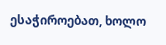ესაჭიროებათ, ხოლო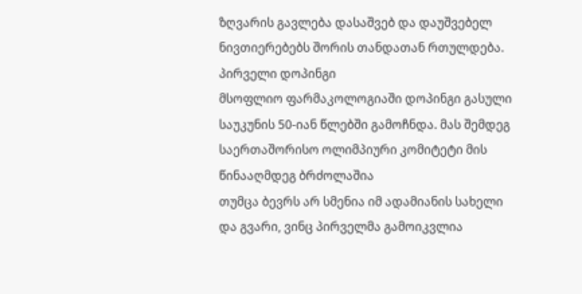ზღვარის გავლება დასაშვებ და დაუშვებელ ნივთიერებებს შორის თანდათან რთულდება.
პირველი დოპინგი
მსოფლიო ფარმაკოლოგიაში დოპინგი გასული საუკუნის 50-იან წლებში გამოჩნდა. მას შემდეგ საერთაშორისო ოლიმპიური კომიტეტი მის წინააღმდეგ ბრძოლაშია
თუმცა ბევრს არ სმენია იმ ადამიანის სახელი და გვარი, ვინც პირველმა გამოიკვლია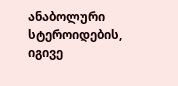ანაბოლური სტეროიდების, იგივე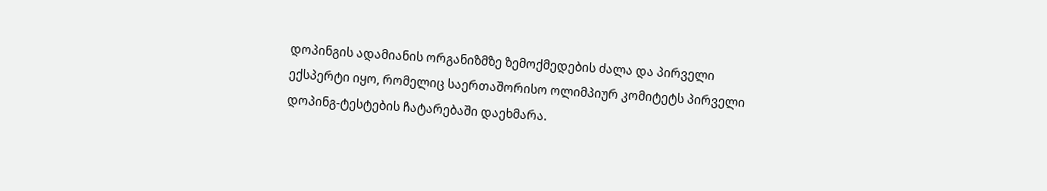დოპინგის ადამიანის ორგანიზმზე ზემოქმედების ძალა და პირველი ექსპერტი იყო, რომელიც საერთაშორისო ოლიმპიურ კომიტეტს პირველი დოპინგ-ტესტების ჩატარებაში დაეხმარა.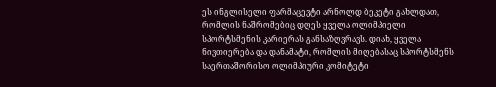ეს ინგლისელი ფარმაცევტი არნოლდ ბეკეტი გახლდათ, რომლის ნაშრომებიც დღეს ყველა ოლიმპიელი სპორტსმენის კარიერას განსაზღვრავს. დიახ, ყველა ნივთიერება და დანამატი, რომლის მიღებასაც სპორტსმენს საერთაშორისო ოლიმპიური კომიტეტი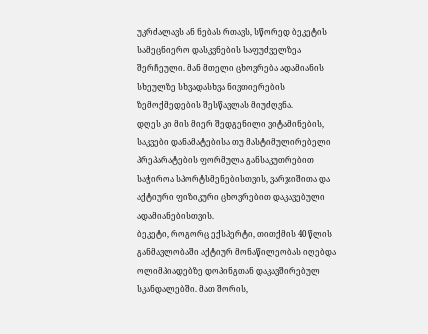უკრძალავს ან ნებას რთავს, სწორედ ბეკეტის სამეცნიერო დასკვნების საფუძველზეა შერჩეული. მან მთელი ცხოვრება ადამიანის სხეულზე სხვადასხვა ნივთიერების ზემოქმედების შესწავლას მიუძღვნა.
დღეს კი მის მიერ შედგენილი ვიტამინების, საკვები დანამატებისა თუ მასტიმულირებელი პრეპარატების ფორმულა განსაკუთრებით საჭიროა სპორტსმენებისთვის, ვარჯიშითა და აქტიური ფიზიკური ცხოვრებით დაკავებული ადამიანებისთვის.
ბეკეტი, როგორც ექსპერტი, თითქმის 40 წლის განმავლობაში აქტიურ მონაწილეობას იღებდა ოლიმპიადებზე დოპინგთან დაკავშირებულ სკანდალებში. მათ შორის,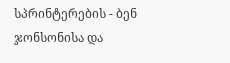სპრინტერების - ბენ ჯონსონისა და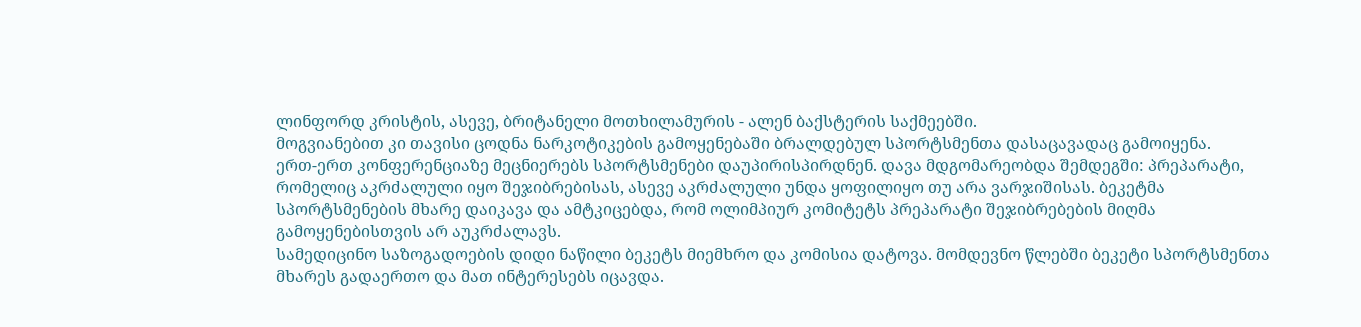ლინფორდ კრისტის, ასევე, ბრიტანელი მოთხილამურის - ალენ ბაქსტერის საქმეებში.
მოგვიანებით კი თავისი ცოდნა ნარკოტიკების გამოყენებაში ბრალდებულ სპორტსმენთა დასაცავადაც გამოიყენა.
ერთ-ერთ კონფერენციაზე მეცნიერებს სპორტსმენები დაუპირისპირდნენ. დავა მდგომარეობდა შემდეგში: პრეპარატი, რომელიც აკრძალული იყო შეჯიბრებისას, ასევე აკრძალული უნდა ყოფილიყო თუ არა ვარჯიშისას. ბეკეტმა სპორტსმენების მხარე დაიკავა და ამტკიცებდა, რომ ოლიმპიურ კომიტეტს პრეპარატი შეჯიბრებების მიღმა გამოყენებისთვის არ აუკრძალავს.
სამედიცინო საზოგადოების დიდი ნაწილი ბეკეტს მიემხრო და კომისია დატოვა. მომდევნო წლებში ბეკეტი სპორტსმენთა მხარეს გადაერთო და მათ ინტერესებს იცავდა.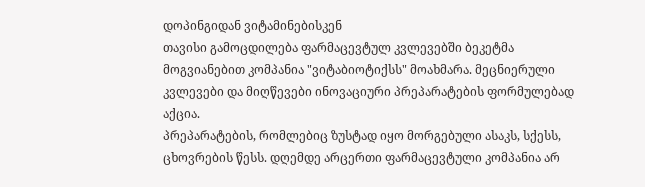დოპინგიდან ვიტამინებისკენ
თავისი გამოცდილება ფარმაცევტულ კვლევებში ბეკეტმა მოგვიანებით კომპანია "ვიტაბიოტიქსს" მოახმარა. მეცნიერული კვლევები და მიღწევები ინოვაციური პრეპარატების ფორმულებად აქცია.
პრეპარატების, რომლებიც ზუსტად იყო მორგებული ასაკს, სქესს, ცხოვრების წესს. დღემდე არცერთი ფარმაცევტული კომპანია არ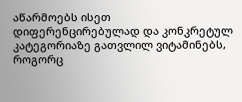აწარმოებს ისეთ დიფერენცირებულად და კონკრეტულ კატეგორიაზე გათვლილ ვიტამინებს, როგორც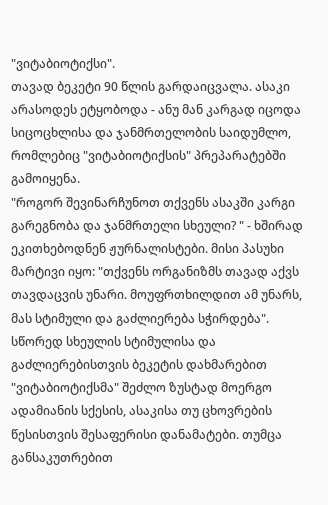"ვიტაბიოტიქსი".
თავად ბეკეტი 90 წლის გარდაიცვალა. ასაკი არასოდეს ეტყობოდა - ანუ მან კარგად იცოდა სიცოცხლისა და ჯანმრთელობის საიდუმლო, რომლებიც "ვიტაბიოტიქსის" პრეპარატებში გამოიყენა.
"როგორ შევინარჩუნოთ თქვენს ასაკში კარგი გარეგნობა და ჯანმრთელი სხეული? " - ხშირად ეკითხებოდნენ ჟურნალისტები. მისი პასუხი მარტივი იყო: "თქვენს ორგანიზმს თავად აქვს თავდაცვის უნარი. მოუფრთხილდით ამ უნარს, მას სტიმული და გაძლიერება სჭირდება".
სწორედ სხეულის სტიმულისა და გაძლიერებისთვის ბეკეტის დახმარებით "ვიტაბიოტიქსმა" შეძლო ზუსტად მოერგო ადამიანის სქესის, ასაკისა თუ ცხოვრების წესისთვის შესაფერისი დანამატები. თუმცა განსაკუთრებით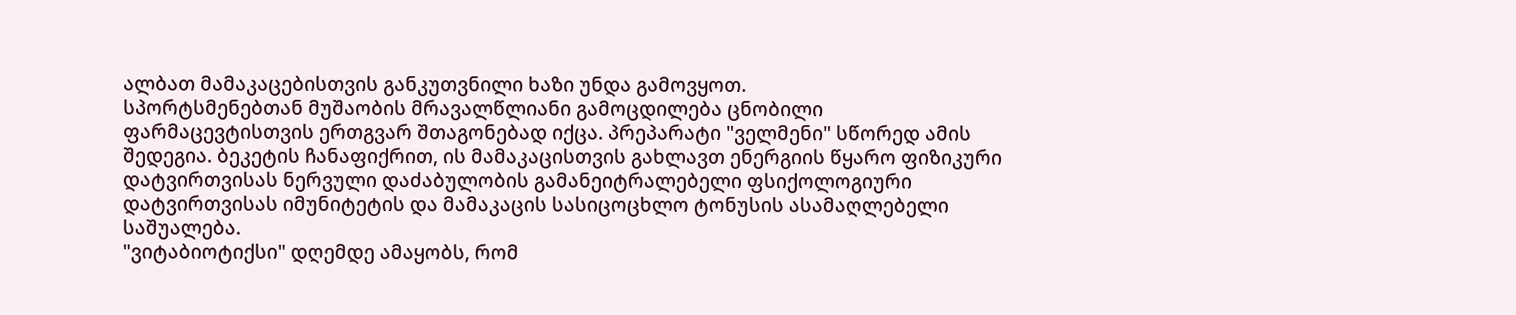ალბათ მამაკაცებისთვის განკუთვნილი ხაზი უნდა გამოვყოთ.
სპორტსმენებთან მუშაობის მრავალწლიანი გამოცდილება ცნობილი ფარმაცევტისთვის ერთგვარ შთაგონებად იქცა. პრეპარატი "ველმენი" სწორედ ამის შედეგია. ბეკეტის ჩანაფიქრით, ის მამაკაცისთვის გახლავთ ენერგიის წყარო ფიზიკური დატვირთვისას ნერვული დაძაბულობის გამანეიტრალებელი ფსიქოლოგიური დატვირთვისას იმუნიტეტის და მამაკაცის სასიცოცხლო ტონუსის ასამაღლებელი საშუალება.
"ვიტაბიოტიქსი" დღემდე ამაყობს, რომ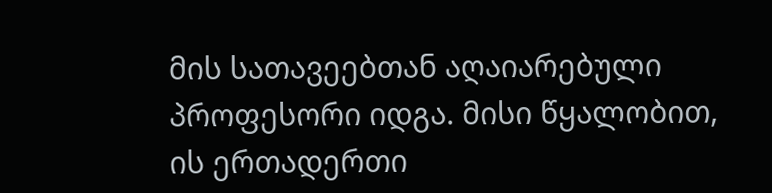მის სათავეებთან აღაიარებული პროფესორი იდგა. მისი წყალობით, ის ერთადერთი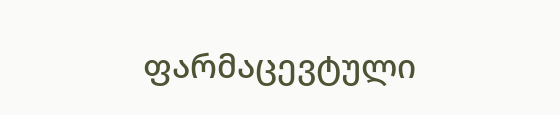ფარმაცევტული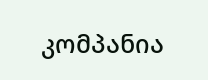კომპანია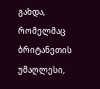გახდა, რომელმაც ბრიტანეთის უმაღლესი,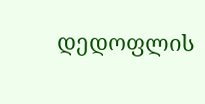დედოფლის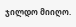ჯილდო მიიღო.